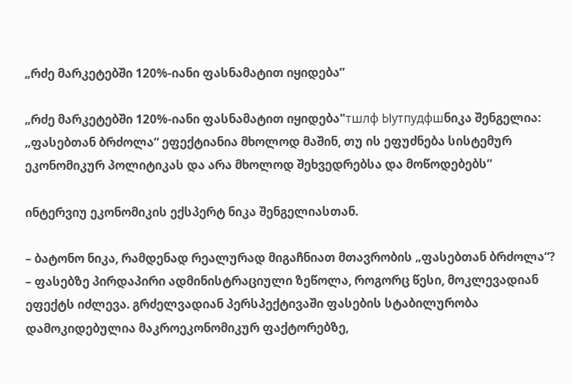„რძე მარკეტებში 120%-იანი ფასნამატით იყიდება”

„რძე მარკეტებში 120%-იანი ფასნამატით იყიდება"тшлф Ыутпудфшნიკა შენგელია: „ფასებთან ბრძოლა“ ეფექტიანია მხოლოდ მაშინ, თუ ის ეფუძნება სისტემურ ეკონომიკურ პოლიტიკას და არა მხოლოდ შეხვედრებსა და მოწოდებებს”

ინტერვიუ ეკონომიკის ექსპერტ ნიკა შენგელიასთან.

– ბატონო ნიკა, რამდენად რეალურად მიგაჩნიათ მთავრობის „ფასებთან ბრძოლა“?
– ფასებზე პირდაპირი ადმინისტრაციული ზეწოლა, როგორც წესი, მოკლევადიან ეფექტს იძლევა. გრძელვადიან პერსპექტივაში ფასების სტაბილურობა დამოკიდებულია მაკროეკონომიკურ ფაქტორებზე,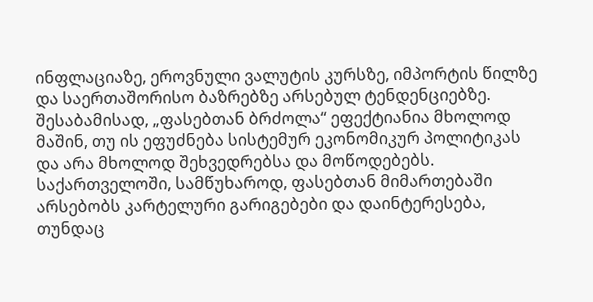ინფლაციაზე, ეროვნული ვალუტის კურსზე, იმპორტის წილზე და საერთაშორისო ბაზრებზე არსებულ ტენდენციებზე. შესაბამისად, „ფასებთან ბრძოლა“ ეფექტიანია მხოლოდ მაშინ, თუ ის ეფუძნება სისტემურ ეკონომიკურ პოლიტიკას და არა მხოლოდ შეხვედრებსა და მოწოდებებს.
საქართველოში, სამწუხაროდ, ფასებთან მიმართებაში არსებობს კარტელური გარიგებები და დაინტერესება, თუნდაც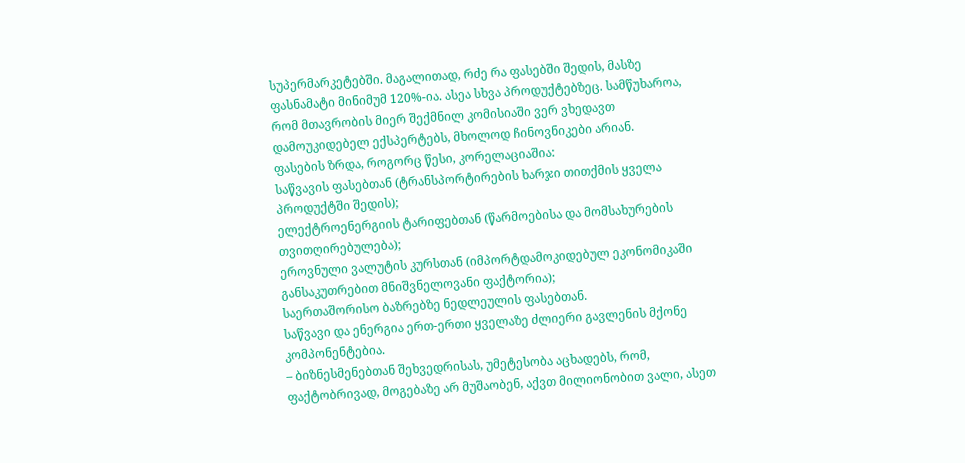სუპერმარკეტებში. მაგალითად, რძე რა ფასებში შედის, მასზე ფასნამატი მინიმუმ 120%-ია. ასეა სხვა პროდუქტებზეც. სამწუხაროა, რომ მთავრობის მიერ შექმნილ კომისიაში ვერ ვხედავთ დამოუკიდებელ ექსპერტებს, მხოლოდ ჩინოვნიკები არიან.
ფასების ზრდა, როგორც წესი, კორელაციაშია:
საწვავის ფასებთან (ტრანსპორტირების ხარჯი თითქმის ყველა პროდუქტში შედის);
ელექტროენერგიის ტარიფებთან (წარმოებისა და მომსახურების თვითღირებულება);
ეროვნული ვალუტის კურსთან (იმპორტდამოკიდებულ ეკონომიკაში განსაკუთრებით მნიშვნელოვანი ფაქტორია);
საერთაშორისო ბაზრებზე ნედლეულის ფასებთან.
საწვავი და ენერგია ერთ-ერთი ყველაზე ძლიერი გავლენის მქონე კომპონენტებია.
– ბიზნესმენებთან შეხვედრისას, უმეტესობა აცხადებს, რომ, ფაქტობრივად, მოგებაზე არ მუშაობენ, აქვთ მილიონობით ვალი, ასეთ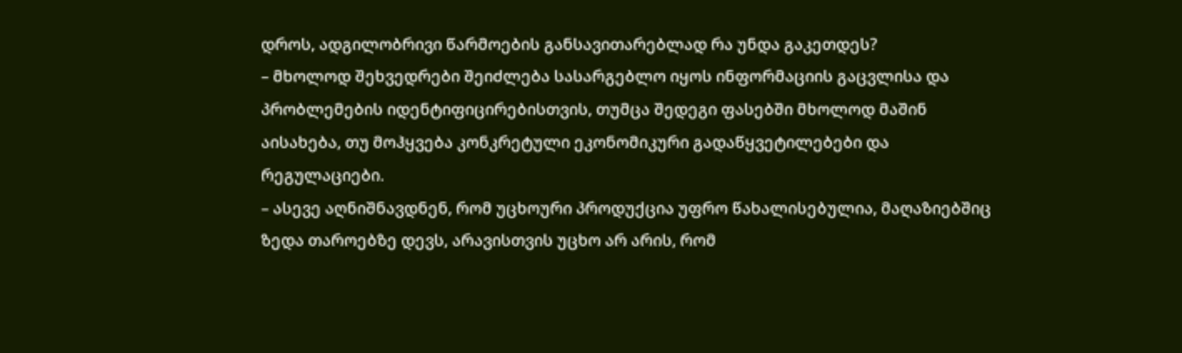დროს, ადგილობრივი წარმოების განსავითარებლად რა უნდა გაკეთდეს?
– მხოლოდ შეხვედრები შეიძლება სასარგებლო იყოს ინფორმაციის გაცვლისა და პრობლემების იდენტიფიცირებისთვის, თუმცა შედეგი ფასებში მხოლოდ მაშინ აისახება, თუ მოჰყვება კონკრეტული ეკონომიკური გადაწყვეტილებები და რეგულაციები.
– ასევე აღნიშნავდნენ, რომ უცხოური პროდუქცია უფრო წახალისებულია, მაღაზიებშიც ზედა თაროებზე დევს, არავისთვის უცხო არ არის, რომ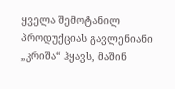ყველა შემოტანილ პროდუქციას გავლენიანი „კრიშა“ ჰყავს, მაშინ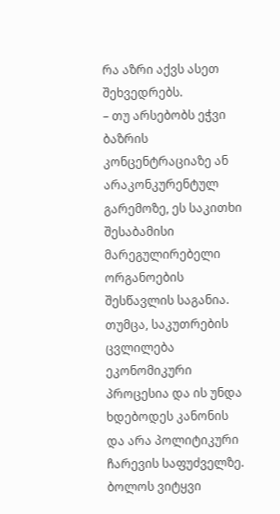რა აზრი აქვს ასეთ შეხვედრებს.
– თუ არსებობს ეჭვი ბაზრის კონცენტრაციაზე ან არაკონკურენტულ გარემოზე, ეს საკითხი შესაბამისი მარეგულირებელი ორგანოების შესწავლის საგანია. თუმცა, საკუთრების ცვლილება ეკონომიკური პროცესია და ის უნდა ხდებოდეს კანონის და არა პოლიტიკური ჩარევის საფუძველზე.
ბოლოს ვიტყვი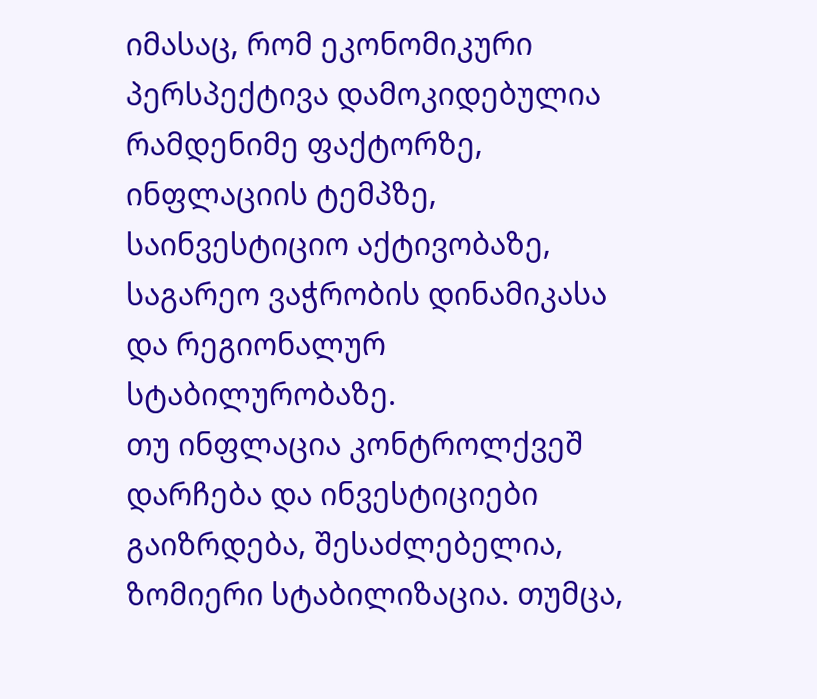იმასაც, რომ ეკონომიკური პერსპექტივა დამოკიდებულია რამდენიმე ფაქტორზე, ინფლაციის ტემპზე, საინვესტიციო აქტივობაზე, საგარეო ვაჭრობის დინამიკასა და რეგიონალურ სტაბილურობაზე.
თუ ინფლაცია კონტროლქვეშ დარჩება და ინვესტიციები გაიზრდება, შესაძლებელია, ზომიერი სტაბილიზაცია. თუმცა,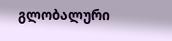გლობალური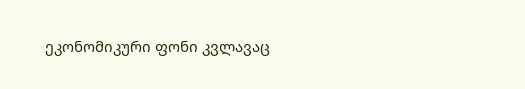ეკონომიკური ფონი კვლავაც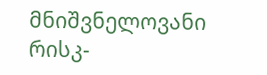მნიშვნელოვანი რისკ-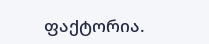ფაქტორია.